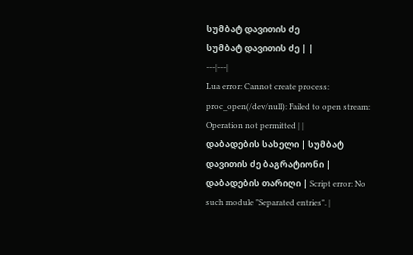სუმბატ დავითის ძე
სუმბატ დავითის ძე | |
---|---|
Lua error: Cannot create process: proc_open(/dev/null): Failed to open stream: Operation not permitted | |
დაბადების სახელი | სუმბატ დავითის ძე ბაგრატიონი |
დაბადების თარიღი | Script error: No such module "Separated entries". |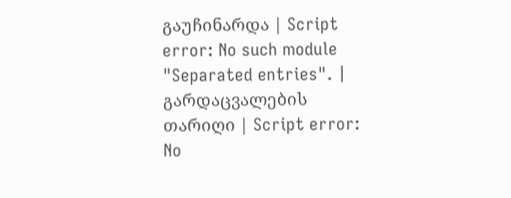გაუჩინარდა | Script error: No such module "Separated entries". |
გარდაცვალების თარიღი | Script error: No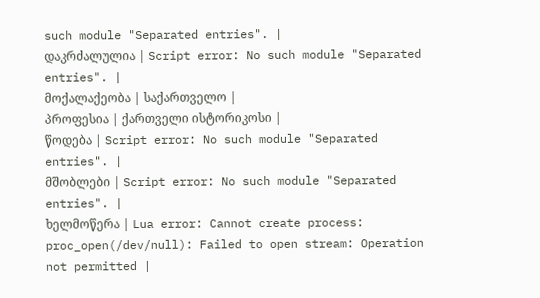such module "Separated entries". |
დაკრძალულია | Script error: No such module "Separated entries". |
მოქალაქეობა | საქართველო |
პროფესია | ქართველი ისტორიკოსი |
წოდება | Script error: No such module "Separated entries". |
მშობლები | Script error: No such module "Separated entries". |
ხელმოწერა | Lua error: Cannot create process: proc_open(/dev/null): Failed to open stream: Operation not permitted |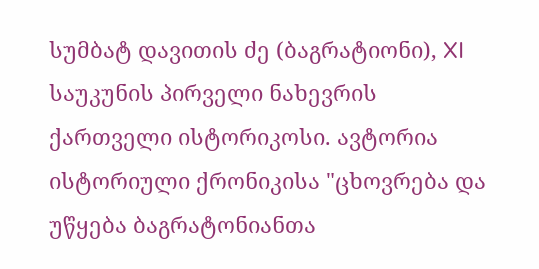სუმბატ დავითის ძე (ბაგრატიონი), XI საუკუნის პირველი ნახევრის ქართველი ისტორიკოსი. ავტორია ისტორიული ქრონიკისა "ცხოვრება და უწყება ბაგრატონიანთა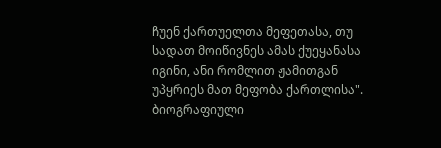ჩუენ ქართუელთა მეფეთასა, თუ სადათ მოიწივნეს ამას ქუეყანასა იგინი, ანი რომლით ჟამითგან უპყრიეს მათ მეფობა ქართლისა".
ბიოგრაფიული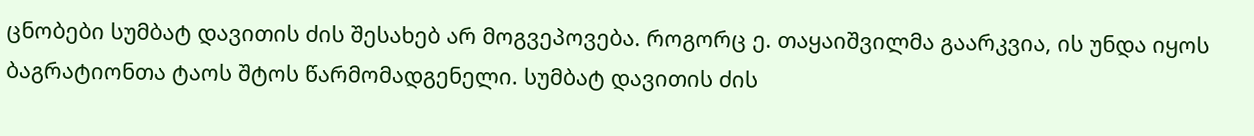ცნობები სუმბატ დავითის ძის შესახებ არ მოგვეპოვება. როგორც ე. თაყაიშვილმა გაარკვია, ის უნდა იყოს ბაგრატიონთა ტაოს შტოს წარმომადგენელი. სუმბატ დავითის ძის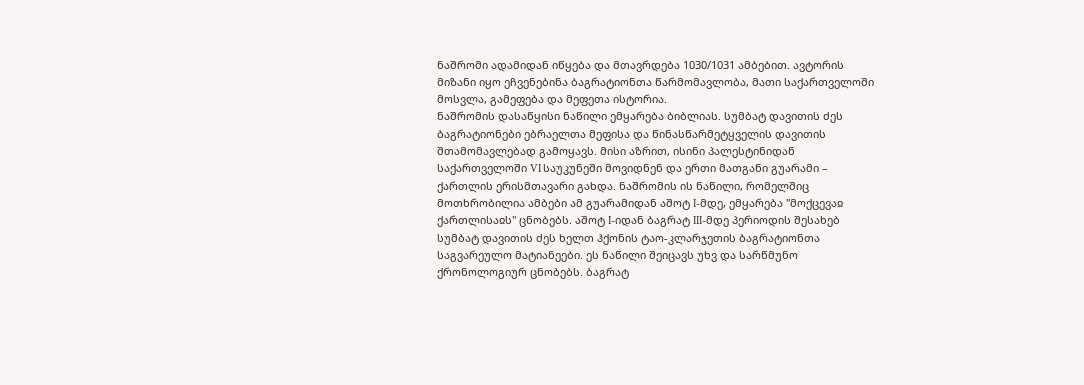ნაშრომი ადამიდან იწყება და მთავრდება 1030/1031 ამბებით. ავტორის მიზანი იყო ეჩვენებინა ბაგრატიონთა წარმომავლობა, მათი საქართველოში მოსვლა, გამეფება და მეფეთა ისტორია.
ნაშრომის დასაწყისი ნაწილი ემყარება ბიბლიას. სუმბატ დავითის ძეს ბაგრატიონები ებრაელთა მეფისა და წინასწარმეტყველის დავითის შთამომავლებად გამოყავს. მისი აზრით, ისინი პალესტინიდან საქართველოში VI საუკუნეში მოვიდნენ და ერთი მათგანი გუარამი – ქართლის ერისმთავარი გახდა. ნაშრომის ის ნაწილი, რომელშიც მოთხრობილია ამბები ამ გუარამიდან აშოტ I-მდე, ემყარება "მოქცევაჲ ქართლისაჲს" ცნობებს. აშოტ I-იდან ბაგრატ III-მდე პერიოდის შესახებ სუმბატ დავითის ძეს ხელთ ჰქონის ტაო-კლარჯეთის ბაგრატიონთა საგვარეულო მატიანეები. ეს ნაწილი შეიცავს უხვ და სარწმუნო ქრონოლოგიურ ცნობებს. ბაგრატ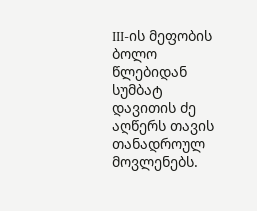III-ის მეფობის ბოლო წლებიდან სუმბატ დავითის ძე აღწერს თავის თანადროულ მოვლენებს.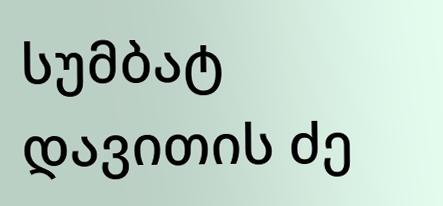სუმბატ დავითის ძე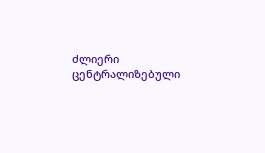ძლიერი ცენტრალიზებული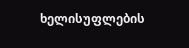ხელისუფლების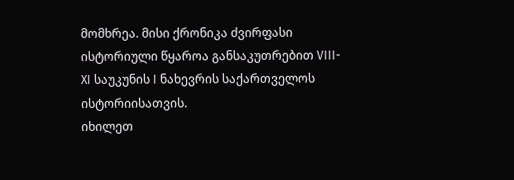მომხრეა. მისი ქრონიკა ძვირფასი ისტორიული წყაროა განსაკუთრებით VIII-XI საუკუნის I ნახევრის საქართველოს ისტორიისათვის.
იხილეთ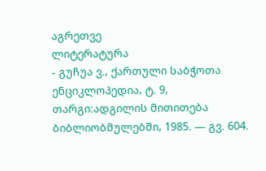აგრეთვე
ლიტერატურა
- გუჩუა ვ., ქართული საბჭოთა ენციკლოპედია, ტ. 9, თარგი:ადგილის მითითება ბიბლიობმულებში, 1985. — გვ. 604.